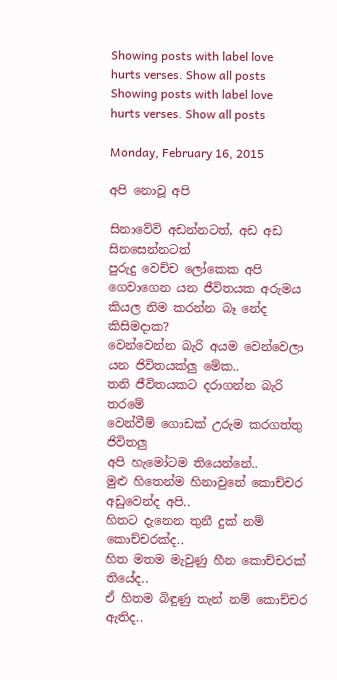Showing posts with label love hurts verses. Show all posts
Showing posts with label love hurts verses. Show all posts

Monday, February 16, 2015

අපි නොවූ අපි

සිනාවේවි අඩන්නටත්, අඩ අඩ සිනසෙන්නටත්
පුරුදු වෙච්ච ලෝකෙක අපි ගෙවාගෙන යන ජීවිතයක අරුමය
කියල නිම කරන්න බෑ නේද කිසිමදාක?
වෙන්වෙන්න බැරි අයම වෙන්වෙලා යන ජිවිතයක්ලු මේක..
තනි ජීවිතයකට දරාගන්න බැරි තරමේ
වෙන්වීම් ගොඩක් උරුම කරගත්තු ජිවිතලු
අපි හැමෝටම තියෙන්නේ..
මුළු හිතෙන්ම හිනාවුනේ කොච්චර අඩුවෙන්ද අපි..
හිතට දැනෙන තුනී දුක් නම් කොච්චරක්ද..
හිත මතම මැවුණු හීන කොච්චරක් තියේද..
ඒ හිතම බිඳුණු තැන් නම් කොච්චර ඇතිද..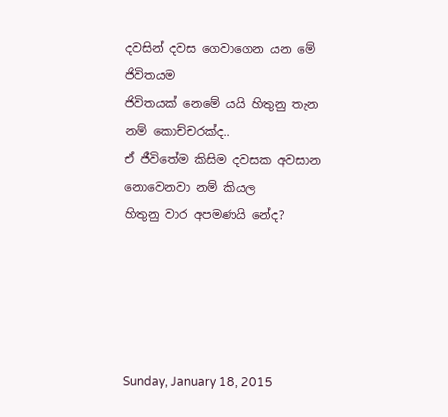දවසින් දවස ගෙවාගෙන යන මේ ජිවිතයම
ජිවිතයක් නෙමේ යයි හිතුනු තැන නම් කොච්චරක්ද..
ඒ ජීවිතේම කිසිම දවසක අවසාන නොවෙනවා නම් කියල
හිතුනු වාර අපමණයි නේද?





Sunday, January 18, 2015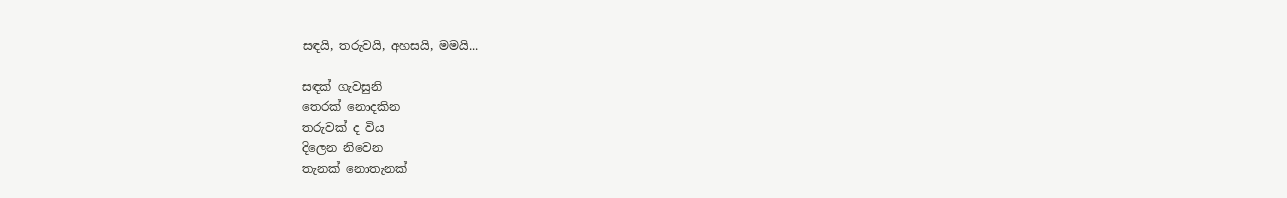සඳයි, තරුවයි, අහසයි, මමයි...

සඳක් ගැවසුනි
තෙරක් නොදකින
තරුවක් ද විය
දිලෙන නිවෙන
තැනක් නොතැනක්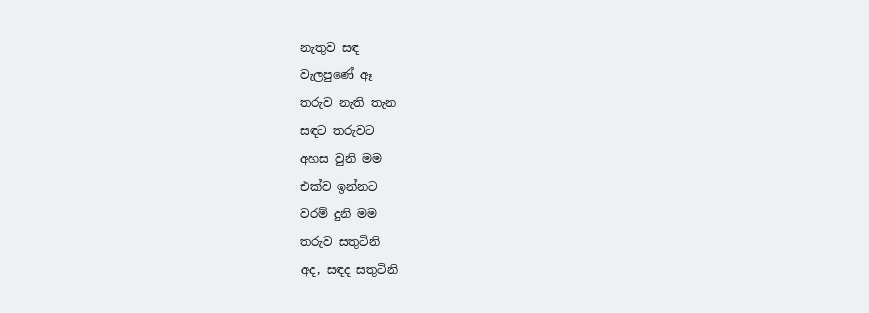නැතුව සඳ
වැලපුණේ ඈ
තරුව නැති තැන
සඳට තරුවට
අහස වුනි මම
එක්ව ඉන්නට
වරම් දුනි මම
තරුව සතුටිනි
අද, සඳද සතුටිනි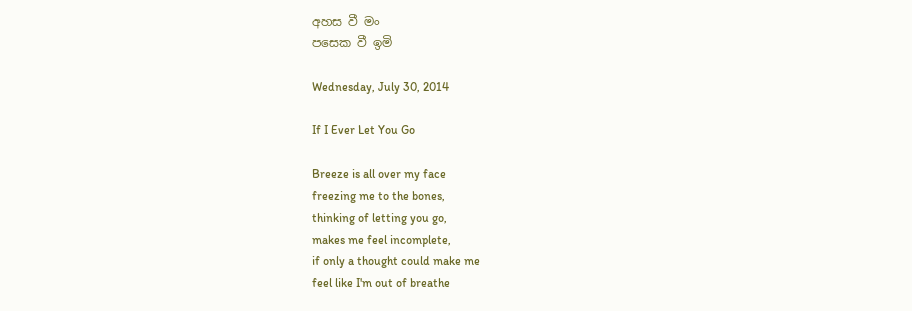අහස වී මං
පසෙක වී ඉමි

Wednesday, July 30, 2014

If I Ever Let You Go

Breeze is all over my face
freezing me to the bones,
thinking of letting you go,
makes me feel incomplete,
if only a thought could make me
feel like I'm out of breathe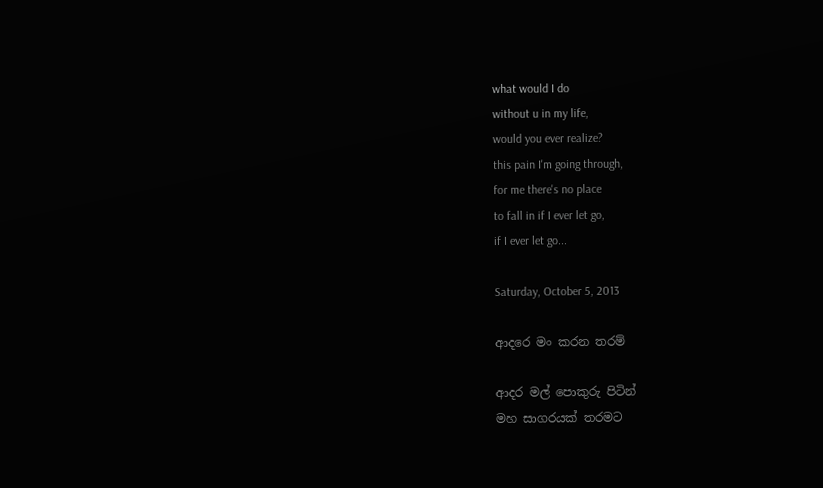what would I do
without u in my life,
would you ever realize?
this pain I'm going through,
for me there's no place
to fall in if I ever let go,
if I ever let go...

Saturday, October 5, 2013

ආදරෙ මං කරන තරම්

ආදර මල් පොකුරු පිටින්
මහ සාගරයක් තරමට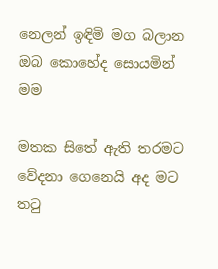නෙලන් ඉඳිමි මග බලාන
ඔබ කොහේද සොයමින් මම

මතක සිතේ ඇති තරමට
වේදනා ගෙනෙයි අද මට
තටු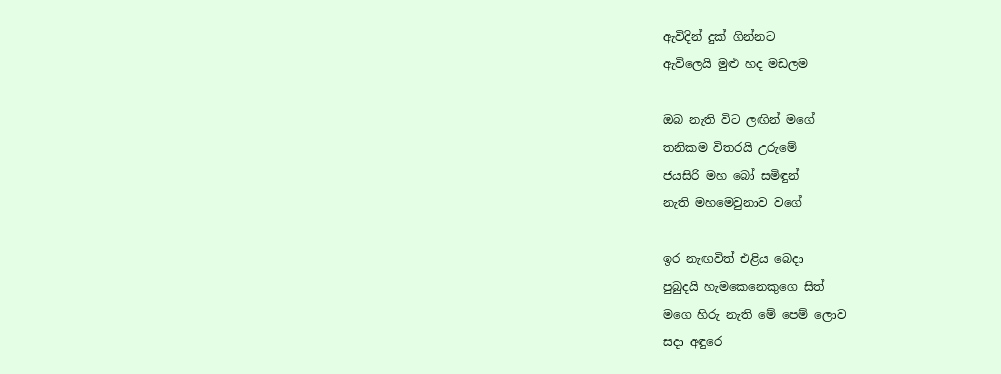ඇවිදින් දුක් ගින්නට
ඇවිලෙයි මුළු හද මඩලම

ඔබ නැති විට ලඟින් මගේ
තනිකම විතරයි උරුමේ
ජයසිරි මහ බෝ සමිඳුන්
නැති මහමෙවුනාව වගේ

ඉර නැඟවිත් එළිය බෙදා
පුබුදයි හැමකෙනෙකුගෙ සිත්
මගෙ හිරු නැති මේ පෙම් ලොව
සදා අඳුරෙ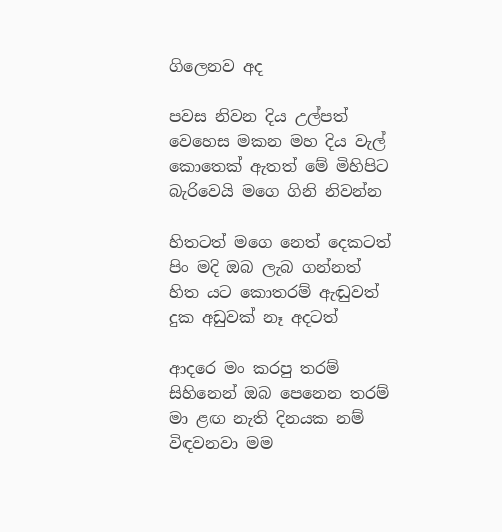ගිලෙනව අද

පවස නිවන දිය උල්පත්
වෙහෙස මකන මහ දිය වැල්
කොතෙක් ඇතත් මේ මිහිපිට
බැරිවෙයි මගෙ ගිනි නිවන්න

හිතටත් මගෙ නෙත් දෙකටත්
පිං මදි ඔබ ලැබ ගන්නත්
හිත යට කොතරම් ඇඬුවත්
දුක අඩුවක් නෑ අදටත්

ආදරෙ මං කරපු තරම්
සිහිනෙන් ඔබ පෙනෙන තරම්
මා ළඟ නැති දිනයක නම්
විඳවනවා මම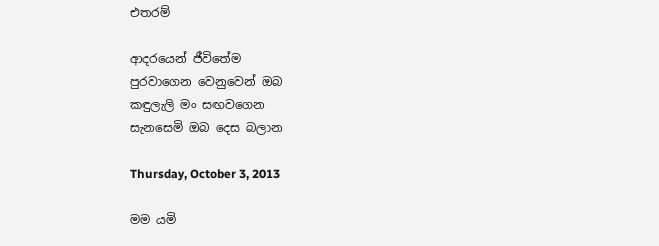එතරම්

ආදරයෙන් ජීවිතේම
පුරවාගෙන වෙනුවෙන් ඔබ
කඳුලැලි මං සඟවගෙන
සැනසෙමි ඔබ දෙස බලාන

Thursday, October 3, 2013

මම යමි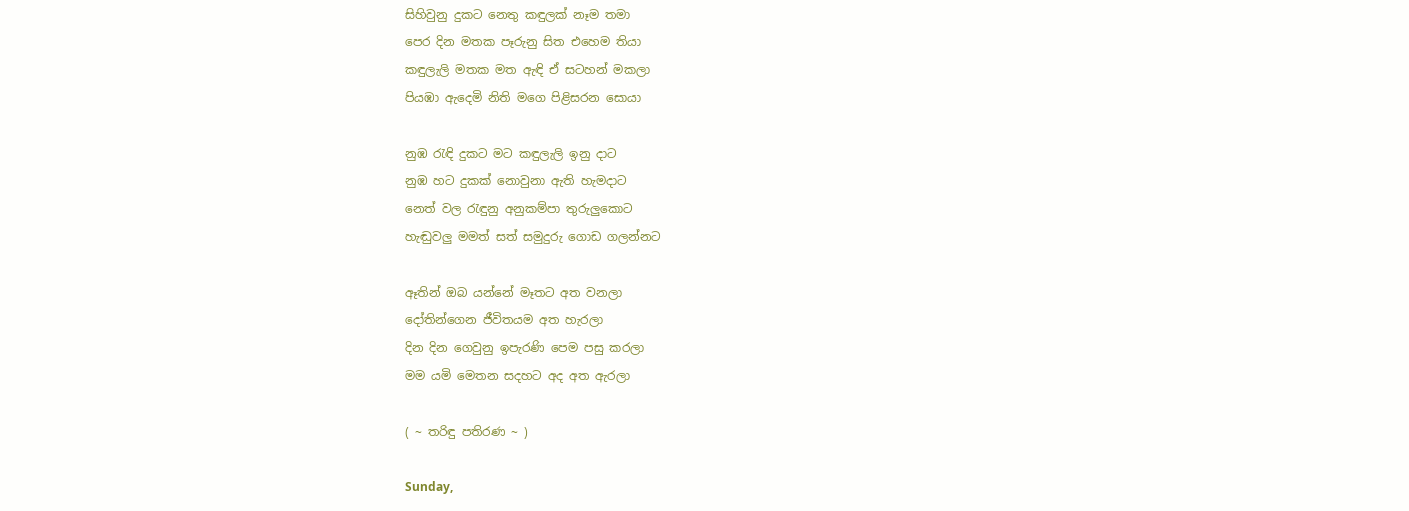සිහිවුනු දුකට නෙතු කඳුලක් නෑම තමා
පෙර දින මතක පෑරුනු සිත එහෙම තියා
කඳුලැලි මතක මත ඇඳි ඒ සටහන් මකලා
පියඹා ඇදෙමි නිති මගෙ පිළිසරන සොයා

නුඹ රැඳි දුකට මට කඳුලැලි ඉනු දාට
නුඹ හට දුකක් නොවුනා ඇති හැමදාට
නෙත් වල රැඳුනු අනුකම්පා තුරුලුකොට
හැඬුවලු මමත් සත් සමුදුරු ගොඩ ගලන්නට

ඈතින් ඔබ යන්නේ මෑතට අත වනලා
දෝතින්ගෙන ජීවිතයම අත හැරලා
දින දින ගෙවුනු ඉපැරණි පෙම පසු කරලා
මම යමි මෙතන සදහට අද අත ඇරලා

( ~ තරිඳු පතිරණ ~ )

Sunday,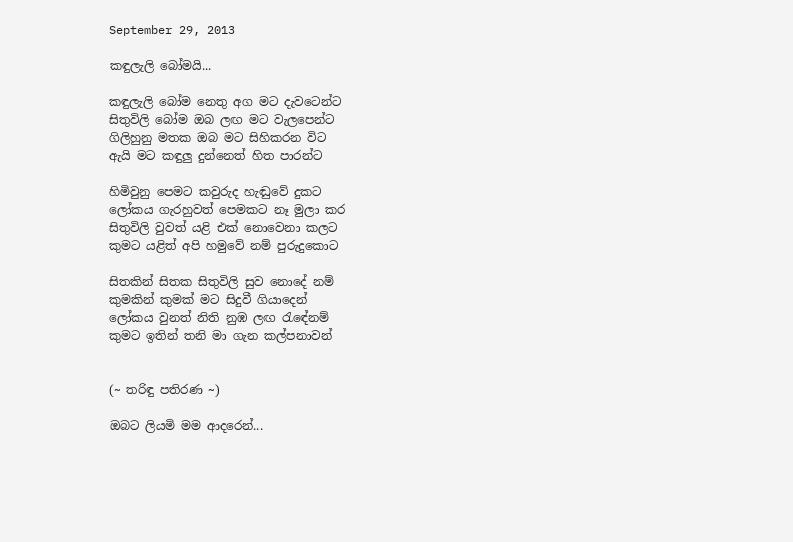September 29, 2013

කඳුලැලි බෝමයි...

කඳුලැලි බෝම නෙතු අග මට දැවටෙන්ට
සිතුවිලි බෝම ඔබ ලඟ මට වැලපෙන්ට
ගිලිහුනු මතක ඔබ මට සිහිකරන විට
ඇයි මට කඳුලු දුන්නෙත් හිත පාරන්ට

හිමිවුනු පෙමට කවුරුද හැඬුවේ දුකට
ලෝකය ගැරහුවත් පෙමකට නෑ මුලා කර
සිතුවිලි වුවත් යළි එක් නොවෙනා කලට
කුමට යළිත් අපි හමුවේ නම් පුරුදුකොට

සිතකින් සිතක සිතුවිලි සුව නොදේ නම්
කුමකින් කුමක් මට සිදුවී ගියාදෙන්
ලෝකය වුනත් නිති නුඹ ලඟ රැඳේනම්
කුමට ඉතින් තනි මා ගැන කල්පනාවන්


(~ තරිඳු පතිරණ ~)

ඔබට ලියමි මම ආදරෙන්...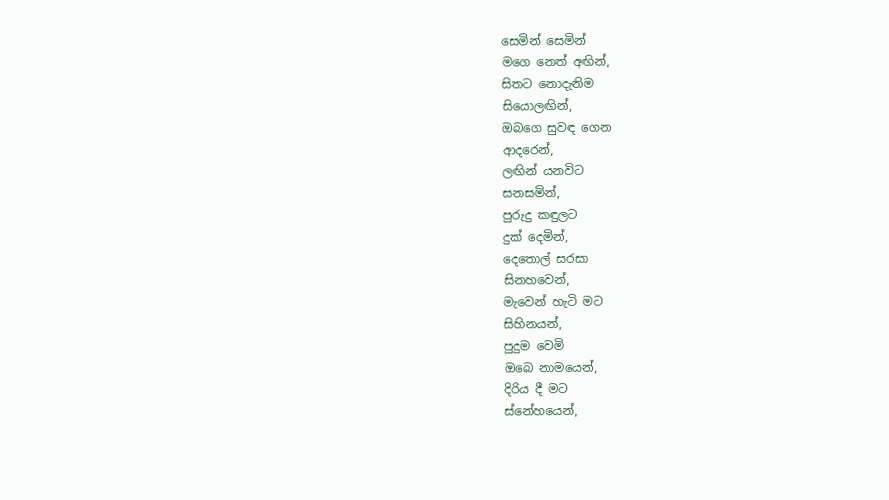සෙමින් සෙමින්
මගෙ නෙත් අඟින්,
සිතට නොදැනිම
සියොලඟින්,
ඔබගෙ සුවඳ ගෙන
ආදරෙන්,
ලඟින් යනවිට
සනසමින්,
පුරුදු කඳුලට
දුක් දෙමින්,
දෙතොල් සරසා
සිනහවෙන්,
මැවෙන් හැටි මට
සිහිනයන්,
පුදුම වෙමි
ඔබෙ නාමයෙන්,
දිරිය දී මට
ස්නේහයෙන්,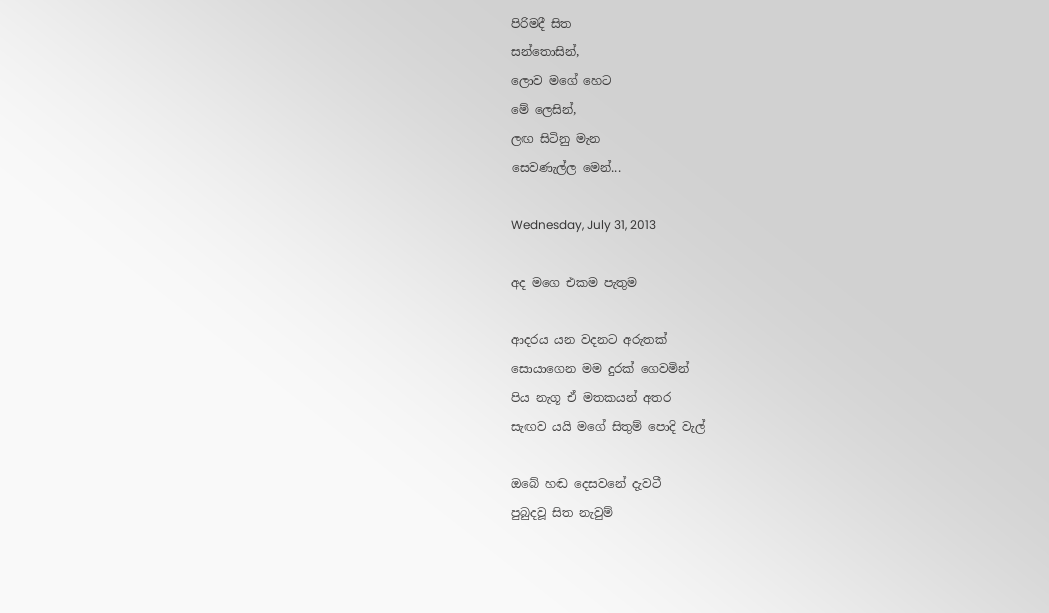පිරිමදී සිත
සන්තොසින්,
ලොව මගේ හෙට
මේ ලෙසින්,
ලඟ සිටිනු මැන
සෙවණැල්ල මෙන්...

Wednesday, July 31, 2013

අද මගෙ එකම පැතුම

ආදරය යන වදනට අරුතක්
සොයාගෙන මම දුරක් ගෙවමින්
පිය නැගූ ඒ මතකයන් අතර
සැඟව යයි මගේ සිතුම් පොදි වැල්

ඔබේ හඬ දෙසවනේ දැවටී
පුබුදවූ සිත නැවුම්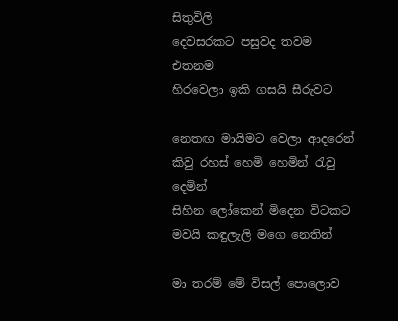සිතුවිලි
දෙවසරකට පසුවද තවම එතනම
හිරවෙලා ඉකි ගසයි සීරුවට

නෙතඟ මායිමට වෙලා ආදරෙන්
කිවු රහස් හෙමි හෙමින් රැවු දෙමින්
සිහින ලෝකෙන් මිදෙන විටකට
මවයි කඳුලැලි මගෙ නෙතින්

මා තරම් මේ විසල් පොලොව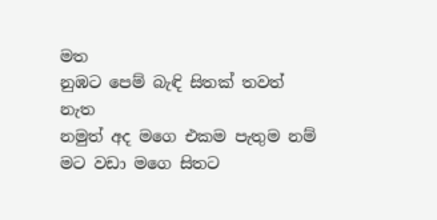මත
නුඹට පෙම් බැඳි සිතක් තවත් නැත
නමුත් අද මගෙ එකම පැතුම නම්
මට වඩා මගෙ සිතට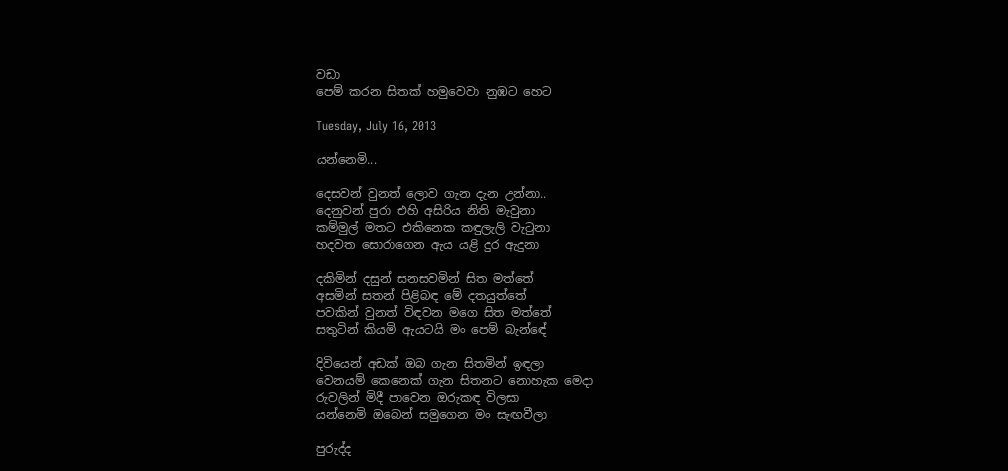වඩා
පෙම් කරන සිතක් හමුවෙවා නුඹට හෙට

Tuesday, July 16, 2013

යන්නෙමි...

දෙසවන් වුනත් ලොව ගැන දැන උන්නා..
දෙනුවන් පුරා එහි අසිරිය නිති මැවුනා
කම්මුල් මතට එකිනෙක කඳුලැලි වැටුනා
හදවත සොරාගෙන ඇය යළි දුර ඇදුනා

දකිමින් දසුන් සනසවමින් සිත මත්තේ
අසමින් සතන් පිළිබඳ මේ දතයුත්තේ
පවකින් වුනත් විඳවන මගෙ සිත මත්තේ
සතුටින් කියමි ඇයටයි මං පෙම් බැන්ඳේ

දිවියෙන් අඩක් ඔබ ගැන සිතමින් ඉඳලා
වෙනයම් කෙනෙක් ගැන සිතනට නොහැක මෙදා
රුවලින් මිදී පාවෙන ඔරුකඳ විලසා
යන්නෙමි ඔබෙන් සමුගෙන මං සැඟවීලා

පුරුද්ද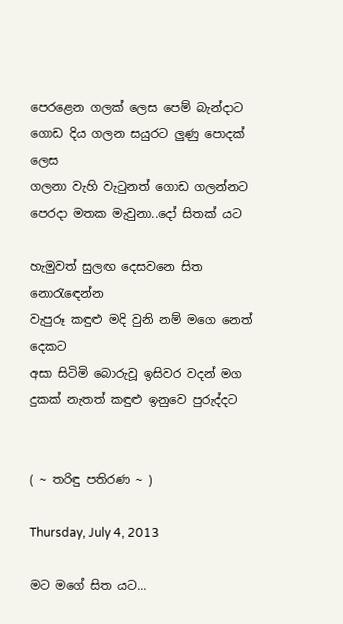පෙරළෙන ගලක් ලෙස පෙම් බැන්දාට
ගොඩ දිය ගලන සයුරට ලුණු පොදක් ලෙස
ගලනා වැහි වැටුනත් ගොඩ ගලන්නට
පෙරදා මතක මැවුනා..දෝ සිතක් යට

හැමුවත් සුලඟ දෙසවනෙ සිත නොරැඳෙන්න
වැපුරූ කඳුළු මදි වුනි නම් මගෙ නෙත් දෙකට
අසා සිටිමි බොරුවූ ඉසිවර වදන් මග
දුකක් නැතත් කඳුළු ඉනුවෙ පුරුද්දට


( ~ තරිඳු පතිරණ ~ )

Thursday, July 4, 2013

මට මගේ සිත යට...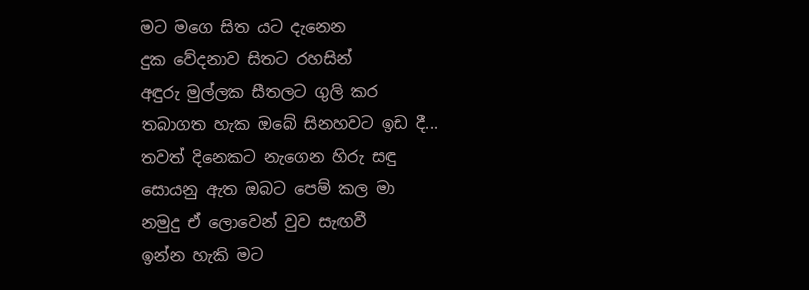මට මගෙ සිත යට දැනෙන
දුක වේදනාව සිතට රහසින්
අඳුරු මුල්ලක සීතලට ගුලි කර
තබාගත හැක ඔබේ සිනහවට ඉඩ දී...
තවත් දිනෙකට නැගෙන හිරු සඳු
සොයනු ඇත ඔබට පෙම් කල මා
නමුදු ඒ ලොවෙන් වුව සැඟවී
ඉන්න හැකි මට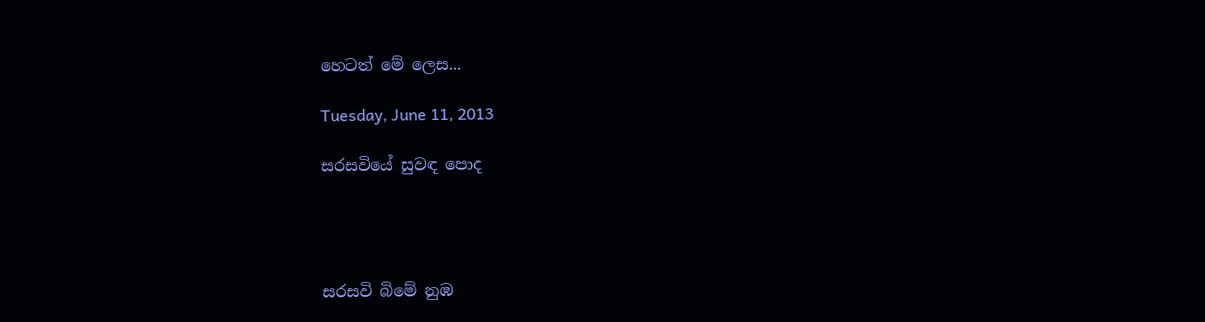හෙටත් මේ ලෙස...

Tuesday, June 11, 2013

සරසවියේ සුවඳ පොද




සරසවි බිමේ නුඹ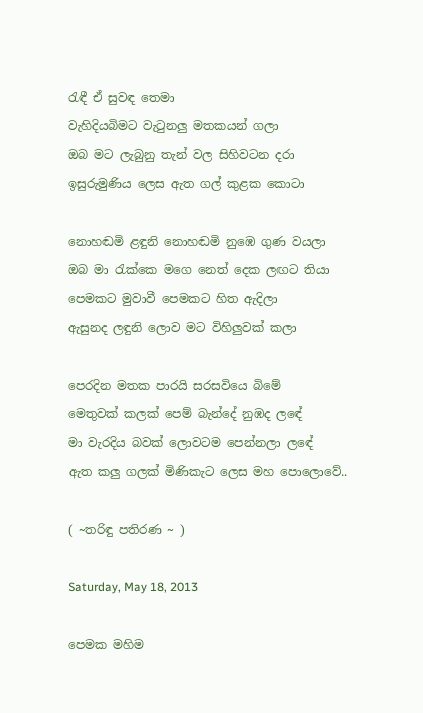රැඳී ඒ සුවඳ තෙමා
වැහිදියබිමට වැටුනලු මතකයන් ගලා
ඔබ මට ලැබුනු තැන් වල සිහිවටන දරා
ඉසුරුමුණිය ලෙස ඇත ගල් කුළක කොටා

නොහඬමි ළඳුනි නොහඬමි නුඹෙ ගුණ වයලා
ඔබ මා රැක්කෙ මගෙ නෙත් දෙක ලඟට තියා
පෙමකට මුවාවී පෙමකට හිත ඇදිලා
ඇසුනද ලඳුනි ලොව මට විහිලුවක් කලා

පෙරදින මතක පාරයි සරසවියෙ බිමේ
මෙතුවක් කලක් පෙම් බැන්දේ නුඹද ලඳේ
මා වැරදිය බවක් ලොවටම පෙන්නලා ලඳේ
ඇත කලු ගලක් මිණිකැට ලෙස මහ පොලොවේ..

( ~තරිඳු පතිරණ ~ )

Saturday, May 18, 2013

පෙමක මහිම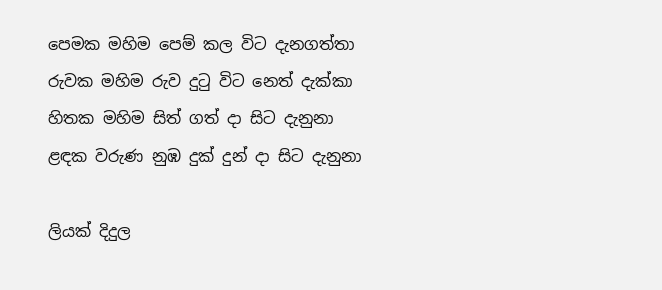පෙමක මහිම පෙම් කල විට දැනගත්තා
රුවක මහිම රුව දුටු විට නෙත් දැක්කා
හිතක මහිම සිත් ගත් දා සිට දැනුනා
ළඳක වරුණ නුඹ දුක් දුන් දා සිට දැනුනා

ලියක් දිදුල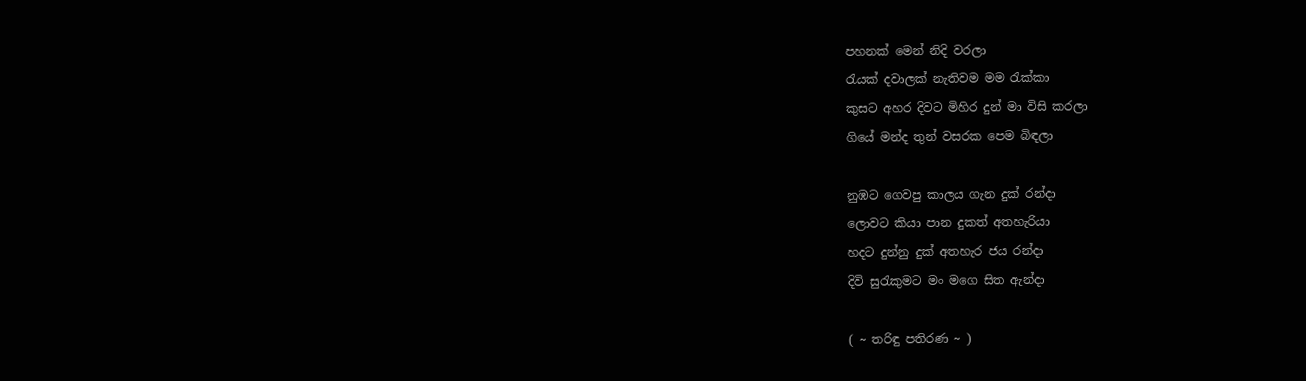පහනක් මෙන් නිදි වරලා
රැයක් දවාලක් නැතිවම මම රැක්කා
කුසට අහර දිවට මිහිර දුන් මා විසි කරලා
ගියේ මන්ද තුන් වසරක පෙම බිඳලා

නුඹට ගෙවපු කාලය ගැන දුක් රන්දා
ලොවට කියා පාන දුකත් අතහැරියා
හදට දුන්නු දුක් අතහැර ජය රන්දා
දිවි සුරැකුමට මං මගෙ සිත ඇන්දා

( ~ තරිඳු පතිරණ ~ )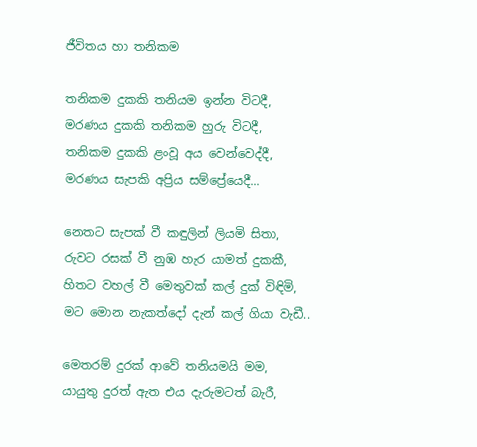ජීවිතය හා තනිකම

තනිකම දුකකි තනියම ඉන්න විටදී,
මරණය දුකකි තනිකම හුරු විටදී,
තනිකම දුකකි ළංවූ අය වෙන්වෙද්දී,
මරණය සැපකි අප්‍රිය සම්ප්‍රේයෙදී...

නෙතට සැපක් වී කඳුලින් ලියමි සිතා,
රුවට රසක් වී නුඹ හැර යාමත් දුකකී,
හිතට වහල් වී මෙතුවක් කල් දුක් විඳිමි,
මට මොන නැකත්දෝ දැන් කල් ගියා වැඩී..

මෙතරම් දුරක් ආවේ තනියමයි මම,
යායුතු දුරත් ඇත එය දැරුමටත් බැරී,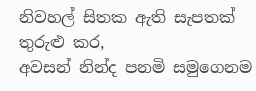නිවහල් සිතක ඇති සැපතක් තුරුළු කර,
අවසන් නින්ද පනමි සමුගෙනම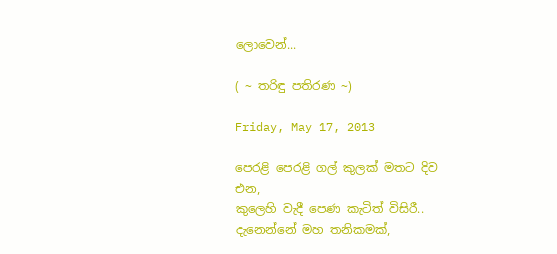ලොවෙන්...

( ~ තරිඳු පතිරණ ~)

Friday, May 17, 2013

පෙරළි පෙරළි ගල් කුලක් මතට දිව එන,
කුලෙහි වැදී පෙණ කැටිත් විසිරී..
දැනෙන්නේ මහ තනිකමක්,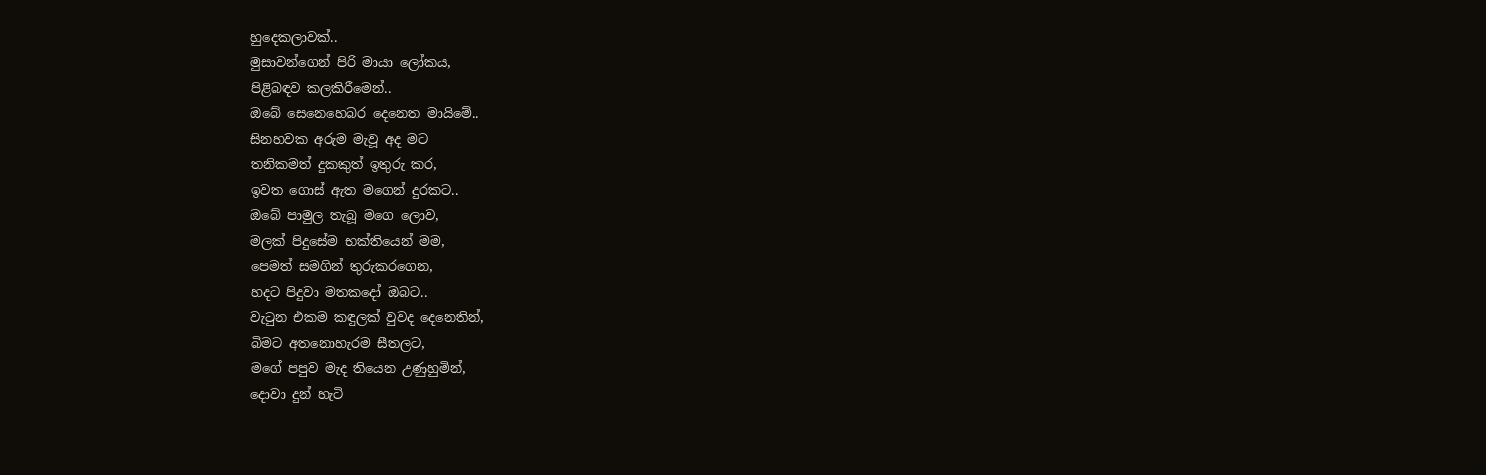හුදෙකලාවක්..
මුසාවන්ගෙන් පිරි මායා ලෝකය,
පිළිබඳව කලකිරීමෙන්..
ඔබේ සෙනෙහෙබර දෙනෙත මායිමේ..
සිනහවක අරුම මැවූ අද මට
තනිකමත් දුකකුත් ඉතුරු කර,
ඉවත ගොස් ඇත මගෙන් දුරකට..
ඔබේ පාමුල තැබූ මගෙ ලොව,
මලක් පිදුසේම භක්තියෙන් මම,
පෙමත් සමගින් තුරුකරගෙන,
හදට පිදුවා මතකදෝ ඔබට..
වැටුන එකම කඳුලක් වුවද දෙනෙතින්,
බිමට අතනොහැරම සීතලට,
මගේ පපුව මැද තියෙන උණුහුමින්,
දොවා දුන් හැටි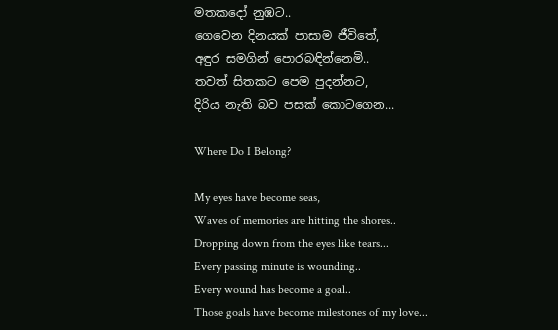මතකදෝ නුඹට..
ගෙවෙන දිනයක් පාසාම ජීවිතේ,
අඳුර සමගින් පොරබඳින්නෙමි..
තවත් සිතකට පෙම පුදන්නට,
දිරිය නැති බව පසක් කොටගෙන...

Where Do I Belong?

My eyes have become seas,
Waves of memories are hitting the shores..
Dropping down from the eyes like tears...
Every passing minute is wounding..
Every wound has become a goal..
Those goals have become milestones of my love...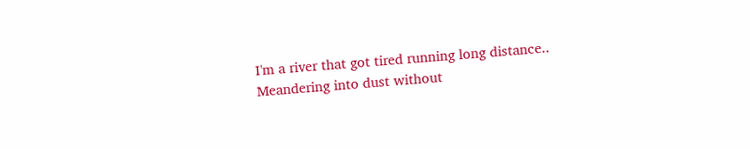I'm a river that got tired running long distance..
Meandering into dust without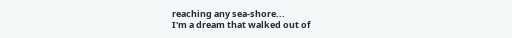reaching any sea-shore...
I'm a dream that walked out of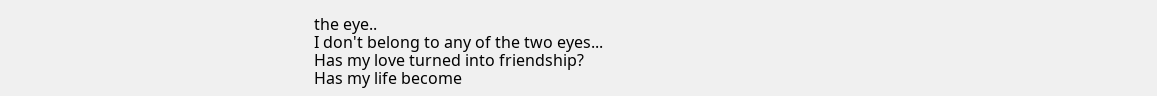the eye..
I don't belong to any of the two eyes...
Has my love turned into friendship?
Has my life become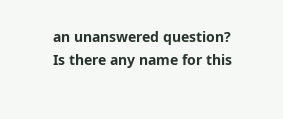an unanswered question?
Is there any name for this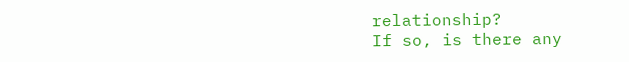relationship?
If so, is there any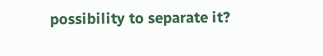possibility to separate it?